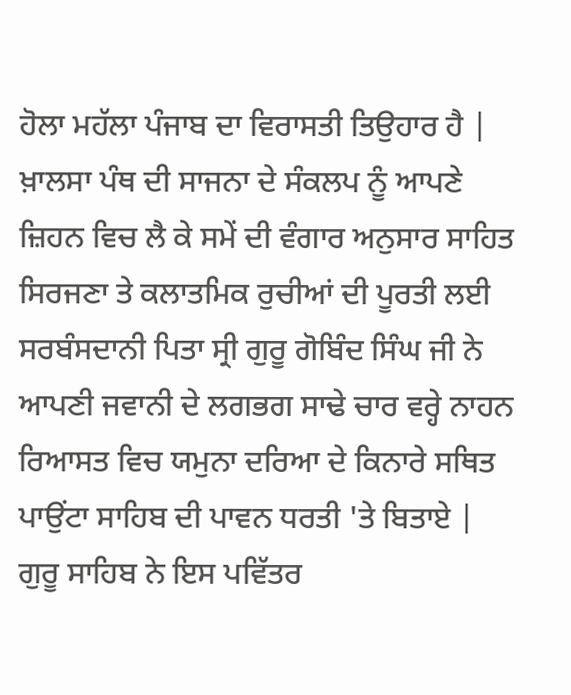ਹੋਲਾ ਮਹੱਲਾ ਪੰਜਾਬ ਦਾ ਵਿਰਾਸਤੀ ਤਿਉਹਾਰ ਹੈ | ਖ਼ਾਲਸਾ ਪੰਥ ਦੀ ਸਾਜਨਾ ਦੇ ਸੰਕਲਪ ਨੂੰ ਆਪਣੇ ਜ਼ਿਹਨ ਵਿਚ ਲੈ ਕੇ ਸਮੇਂ ਦੀ ਵੰਗਾਰ ਅਨੁਸਾਰ ਸਾਹਿਤ ਸਿਰਜਣਾ ਤੇ ਕਲਾਤਮਿਕ ਰੁਚੀਆਂ ਦੀ ਪੂਰਤੀ ਲਈ ਸਰਬੰਸਦਾਨੀ ਪਿਤਾ ਸ੍ਰੀ ਗੁਰੂ ਗੋਬਿੰਦ ਸਿੰਘ ਜੀ ਨੇ ਆਪਣੀ ਜਵਾਨੀ ਦੇ ਲਗਭਗ ਸਾਢੇ ਚਾਰ ਵਰ੍ਹੇ ਨਾਹਨ ਰਿਆਸਤ ਵਿਚ ਯਮੁਨਾ ਦਰਿਆ ਦੇ ਕਿਨਾਰੇ ਸਥਿਤ ਪਾਉਂਟਾ ਸਾਹਿਬ ਦੀ ਪਾਵਨ ਧਰਤੀ 'ਤੇ ਬਿਤਾਏ | ਗੁਰੂ ਸਾਹਿਬ ਨੇ ਇਸ ਪਵਿੱਤਰ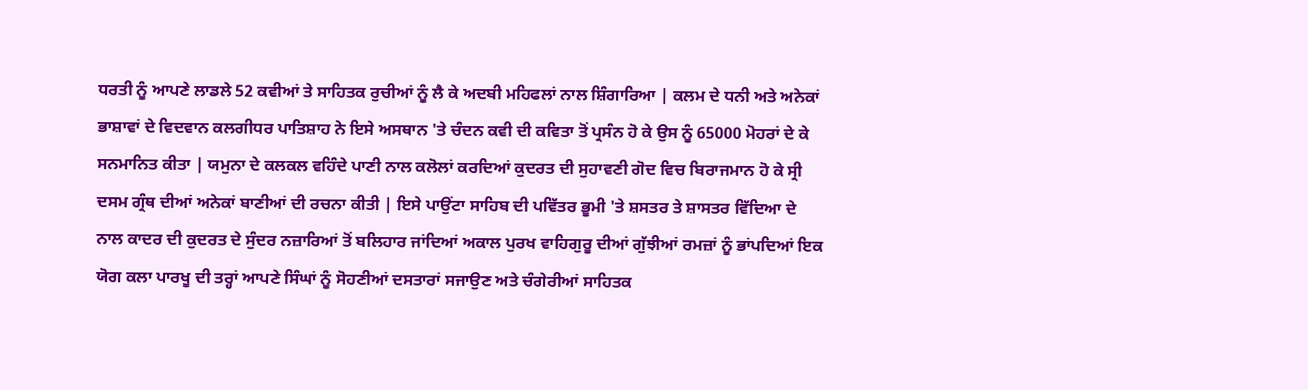ਧਰਤੀ ਨੂੰ ਆਪਣੇ ਲਾਡਲੇ 52 ਕਵੀਆਂ ਤੇ ਸਾਹਿਤਕ ਰੁਚੀਆਂ ਨੂੰ ਲੈ ਕੇ ਅਦਬੀ ਮਹਿਫਲਾਂ ਨਾਲ ਸ਼ਿੰਗਾਰਿਆ | ਕਲਮ ਦੇ ਧਨੀ ਅਤੇ ਅਨੇਕਾਂ ਭਾਸ਼ਾਵਾਂ ਦੇ ਵਿਦਵਾਨ ਕਲਗੀਧਰ ਪਾਤਿਸ਼ਾਹ ਨੇ ਇਸੇ ਅਸਥਾਨ 'ਤੇ ਚੰਦਨ ਕਵੀ ਦੀ ਕਵਿਤਾ ਤੋਂ ਪ੍ਰਸੰਨ ਹੋ ਕੇ ਉਸ ਨੂੰ 65000 ਮੋਹਰਾਂ ਦੇ ਕੇ ਸਨਮਾਨਿਤ ਕੀਤਾ | ਯਮੁਨਾ ਦੇ ਕਲਕਲ ਵਹਿੰਦੇ ਪਾਣੀ ਨਾਲ ਕਲੋਲਾਂ ਕਰਦਿਆਂ ਕੁਦਰਤ ਦੀ ਸੁਹਾਵਣੀ ਗੋਦ ਵਿਚ ਬਿਰਾਜਮਾਨ ਹੋ ਕੇ ਸ੍ਰੀ ਦਸਮ ਗ੍ਰੰਥ ਦੀਆਂ ਅਨੇਕਾਂ ਬਾਣੀਆਂ ਦੀ ਰਚਨਾ ਕੀਤੀ | ਇਸੇ ਪਾਉਂਟਾ ਸਾਹਿਬ ਦੀ ਪਵਿੱਤਰ ਭੂਮੀ 'ਤੇ ਸ਼ਸਤਰ ਤੇ ਸ਼ਾਸਤਰ ਵਿੱਦਿਆ ਦੇ ਨਾਲ ਕਾਦਰ ਦੀ ਕੁਦਰਤ ਦੇ ਸੁੰਦਰ ਨਜ਼ਾਰਿਆਂ ਤੋਂ ਬਲਿਹਾਰ ਜਾਂਦਿਆਂ ਅਕਾਲ ਪੁਰਖ ਵਾਹਿਗੁਰੂ ਦੀਆਂ ਗੁੱਝੀਆਂ ਰਮਜ਼ਾਂ ਨੂੰ ਭਾਂਪਦਿਆਂ ਇਕ ਯੋਗ ਕਲਾ ਪਾਰਖੂ ਦੀ ਤਰ੍ਹਾਂ ਆਪਣੇ ਸਿੰਘਾਂ ਨੂੰ ਸੋਹਣੀਆਂ ਦਸਤਾਰਾਂ ਸਜਾਉਣ ਅਤੇ ਚੰਗੇਰੀਆਂ ਸਾਹਿਤਕ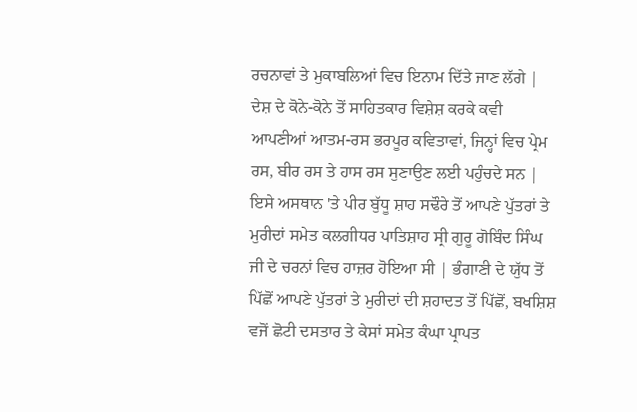ਰਚਨਾਵਾਂ ਤੇ ਮੁਕਾਬਲਿਆਂ ਵਿਚ ਇਨਾਮ ਦਿੱਤੇ ਜਾਣ ਲੱਗੇ | ਦੇਸ਼ ਦੇ ਕੋਨੇ-ਕੋਨੇ ਤੋਂ ਸਾਹਿਤਕਾਰ ਵਿਸ਼ੇਸ਼ ਕਰਕੇ ਕਵੀ ਆਪਣੀਆਂ ਆਤਮ-ਰਸ ਭਰਪੂਰ ਕਵਿਤਾਵਾਂ, ਜਿਨ੍ਹਾਂ ਵਿਚ ਪ੍ਰੇਮ ਰਸ, ਬੀਰ ਰਸ ਤੇ ਹਾਸ ਰਸ ਸੁਣਾਉਣ ਲਈ ਪਹੁੰਚਦੇ ਸਨ | ਇਸੇ ਅਸਥਾਨ 'ਤੇ ਪੀਰ ਬੁੱਧੂ ਸ਼ਾਹ ਸਢੌਰੇ ਤੋਂ ਆਪਣੇ ਪੁੱਤਰਾਂ ਤੇ ਮੁਰੀਦਾਂ ਸਮੇਤ ਕਲਗੀਧਰ ਪਾਤਿਸ਼ਾਹ ਸ੍ਰੀ ਗੁਰੂ ਗੋਬਿੰਦ ਸਿੰਘ ਜੀ ਦੇ ਚਰਨਾਂ ਵਿਚ ਹਾਜ਼ਰ ਹੋਇਆ ਸੀ | ਭੰਗਾਣੀ ਦੇ ਯੁੱਧ ਤੋਂ ਪਿੱਛੋਂ ਆਪਣੇ ਪੁੱਤਰਾਂ ਤੇ ਮੁਰੀਦਾਂ ਦੀ ਸ਼ਹਾਦਤ ਤੋਂ ਪਿੱਛੋਂ, ਬਖਸ਼ਿਸ਼ ਵਜੋਂ ਛੋਟੀ ਦਸਤਾਰ ਤੇ ਕੇਸਾਂ ਸਮੇਤ ਕੰਘਾ ਪ੍ਰਾਪਤ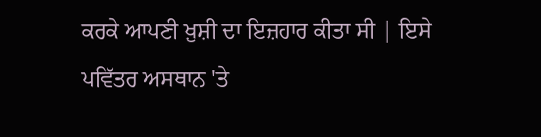ਕਰਕੇ ਆਪਣੀ ਖ਼ੁਸ਼ੀ ਦਾ ਇਜ਼ਹਾਰ ਕੀਤਾ ਸੀ | ਇਸੇ ਪਵਿੱਤਰ ਅਸਥਾਨ 'ਤੇ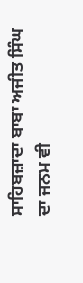ਸਾਹਿਬਜ਼ਾਦਾ ਬਾਬਾ ਅਜੀਤ ਸਿੰਘ ਦਾ ਜਨਮ ਵੀ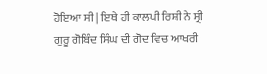ਹੋਇਆ ਸੀ | ਇਥੇ ਹੀ ਕਾਲਪੀ ਰਿਸ਼ੀ ਨੇ ਸ੍ਰੀ ਗੁਰੂ ਗੋਬਿੰਦ ਸਿੰਘ ਦੀ ਗੋਦ ਵਿਚ ਆਖਰੀ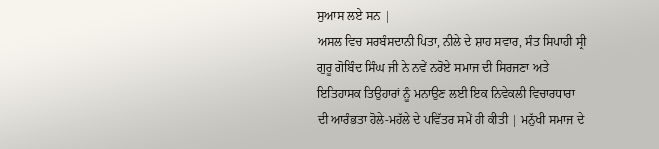ਸੁਆਸ ਲਏ ਸਨ |
ਅਸਲ ਵਿਚ ਸਰਬੰਸਦਾਨੀ ਪਿਤਾ, ਨੀਲੇ ਦੇ ਸ਼ਾਹ ਸਵਾਰ, ਸੰਤ ਸਿਪਾਹੀ ਸ੍ਰੀ ਗੁਰੂ ਗੋਬਿੰਦ ਸਿੰਘ ਜੀ ਨੇ ਨਵੇਂ ਨਰੋਏ ਸਮਾਜ ਦੀ ਸਿਰਜਣਾ ਅਤੇ ਇਤਿਹਾਸਕ ਤਿਉਹਾਰਾਂ ਨੂੰ ਮਨਾਉਣ ਲਈ ਇਕ ਨਿਵੇਕਲੀ ਵਿਚਾਰਧਾਰਾ ਦੀ ਆਰੰਭਤਾ ਹੋਲੇ-ਮਹੱਲੇ ਦੇ ਪਵਿੱਤਰ ਸਮੇਂ ਹੀ ਕੀਤੀ | ਮਨੁੱਖੀ ਸਮਾਜ ਦੇ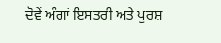ਦੋਵੇਂ ਅੰਗਾਂ ਇਸਤਰੀ ਅਤੇ ਪੁਰਸ਼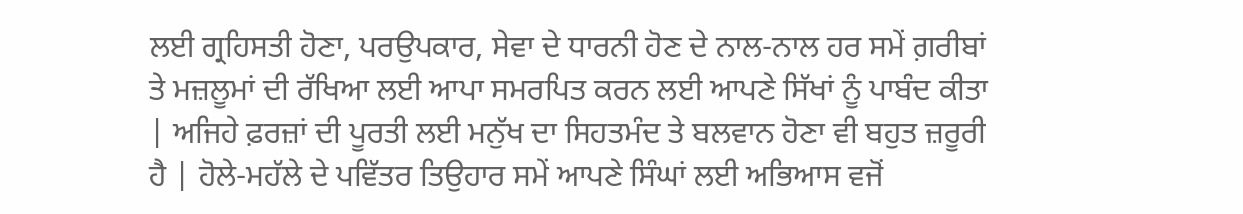ਲਈ ਗ੍ਰਹਿਸਤੀ ਹੋਣਾ, ਪਰਉਪਕਾਰ, ਸੇਵਾ ਦੇ ਧਾਰਨੀ ਹੋਣ ਦੇ ਨਾਲ-ਨਾਲ ਹਰ ਸਮੇਂ ਗ਼ਰੀਬਾਂ ਤੇ ਮਜ਼ਲੂਮਾਂ ਦੀ ਰੱਖਿਆ ਲਈ ਆਪਾ ਸਮਰਪਿਤ ਕਰਨ ਲਈ ਆਪਣੇ ਸਿੱਖਾਂ ਨੂੰ ਪਾਬੰਦ ਕੀਤਾ | ਅਜਿਹੇ ਫ਼ਰਜ਼ਾਂ ਦੀ ਪੂਰਤੀ ਲਈ ਮਨੁੱਖ ਦਾ ਸਿਹਤਮੰਦ ਤੇ ਬਲਵਾਨ ਹੋਣਾ ਵੀ ਬਹੁਤ ਜ਼ਰੂਰੀ ਹੈ | ਹੋਲੇ-ਮਹੱਲੇ ਦੇ ਪਵਿੱਤਰ ਤਿਉਹਾਰ ਸਮੇਂ ਆਪਣੇ ਸਿੰਘਾਂ ਲਈ ਅਭਿਆਸ ਵਜੋਂ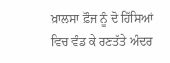ਖ਼ਾਲਸਾ ਫ਼ੌਜ ਨੂੰ ਦੋ ਹਿੱਸਿਆਂ ਵਿਚ ਵੰਡ ਕੇ ਰਣਤੱਤੇ ਅੰਦਰ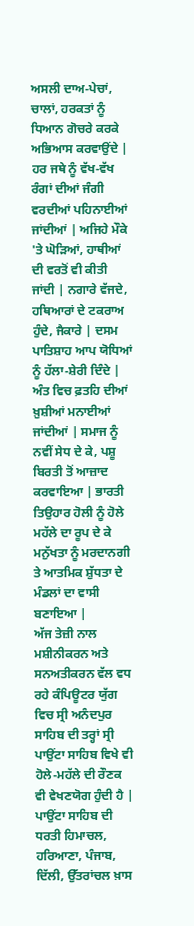ਅਸਲੀ ਦਾਅ-ਪੇਚਾਂ, ਚਾਲਾਂ, ਹਰਕਤਾਂ ਨੂੰ ਧਿਆਨ ਗੋਚਰੇ ਕਰਕੇ ਅਭਿਆਸ ਕਰਵਾਉਂਦੇ | ਹਰ ਜਥੇ ਨੂੰ ਵੱਖ-ਵੱਖ ਰੰਗਾਂ ਦੀਆਂ ਜੰਗੀ ਵਰਦੀਆਂ ਪਹਿਨਾਈਆਂ ਜਾਂਦੀਆਂ | ਅਜਿਹੇ ਮੌਕੇ 'ਤੇ ਘੋੜਿਆਂ, ਹਾਥੀਆਂ ਦੀ ਵਰਤੋਂ ਵੀ ਕੀਤੀ ਜਾਂਦੀ | ਨਗਾਰੇ ਵੱਜਦੇ, ਹਥਿਆਰਾਂ ਦੇ ਟਕਰਾਅ ਹੁੰਦੇ, ਜੈਕਾਰੇ | ਦਸਮ ਪਾਤਿਸ਼ਾਹ ਆਪ ਯੋਧਿਆਂ ਨੂੰ ਹੱਲਾ-ਸ਼ੇਰੀ ਦਿੰਦੇ | ਅੰਤ ਵਿਚ ਫ਼ਤਹਿ ਦੀਆਂ ਖ਼ੁਸ਼ੀਆਂ ਮਨਾਈਆਂ ਜਾਂਦੀਆਂ | ਸਮਾਜ ਨੂੰ ਨਵੀਂ ਸੇਧ ਦੇ ਕੇ, ਪਸ਼ੂ ਬਿਰਤੀ ਤੋਂ ਆਜ਼ਾਦ ਕਰਵਾਇਆ | ਭਾਰਤੀ ਤਿਉਹਾਰ ਹੋਲੀ ਨੂੰ ਹੋਲੇ ਮਹੱਲੇ ਦਾ ਰੂਪ ਦੇ ਕੇ ਮਨੁੱਖਤਾ ਨੂੰ ਮਰਦਾਨਗੀ ਤੇ ਆਤਮਿਕ ਸ਼ੁੱਧਤਾ ਦੇ ਮੰਡਲਾਂ ਦਾ ਵਾਸੀ ਬਣਾਇਆ |
ਅੱਜ ਤੇਜ਼ੀ ਨਾਲ ਮਸ਼ੀਨੀਕਰਨ ਅਤੇ ਸਨਅਤੀਕਰਨ ਵੱਲ ਵਧ ਰਹੇ ਕੰਪਿਊਟਰ ਯੁੱਗ ਵਿਚ ਸ੍ਰੀ ਅਨੰਦਪੁਰ ਸਾਹਿਬ ਦੀ ਤਰ੍ਹਾਂ ਸ੍ਰੀ ਪਾਉਂਟਾ ਸਾਹਿਬ ਵਿਖੇ ਵੀ ਹੋਲੇ-ਮਹੱਲੇ ਦੀ ਰੌਣਕ ਵੀ ਵੇਖਣਯੋਗ ਹੁੰਦੀ ਹੈ | ਪਾਉਂਟਾ ਸਾਹਿਬ ਦੀ ਧਰਤੀ ਹਿਮਾਚਲ, ਹਰਿਆਣਾ, ਪੰਜਾਬ, ਦਿੱਲੀ, ਉੱਤਰਾਂਚਲ ਖ਼ਾਸ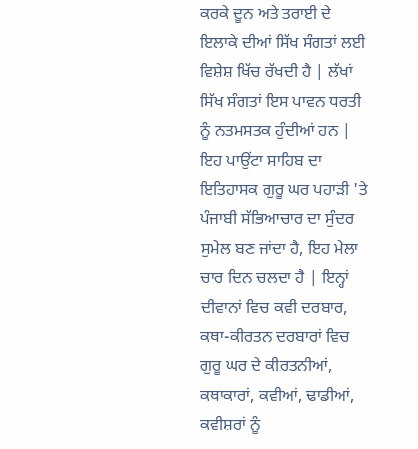ਕਰਕੇ ਦੂਨ ਅਤੇ ਤਰਾਈ ਦੇ ਇਲਾਕੇ ਦੀਆਂ ਸਿੱਖ ਸੰਗਤਾਂ ਲਈ ਵਿਸ਼ੇਸ਼ ਖਿੱਚ ਰੱਖਦੀ ਹੈ | ਲੱਖਾਂ ਸਿੱਖ ਸੰਗਤਾਂ ਇਸ ਪਾਵਨ ਧਰਤੀ ਨੂੰ ਨਤਮਸਤਕ ਹੁੰਦੀਆਂ ਹਨ | ਇਹ ਪਾਉਂਟਾ ਸਾਹਿਬ ਦਾ ਇਤਿਹਾਸਕ ਗੁਰੂ ਘਰ ਪਹਾੜੀ 'ਤੇ ਪੰਜਾਬੀ ਸੱਭਿਆਚਾਰ ਦਾ ਸੁੰਦਰ ਸੁਮੇਲ ਬਣ ਜਾਂਦਾ ਹੈ, ਇਹ ਮੇਲਾ ਚਾਰ ਦਿਨ ਚਲਦਾ ਹੈ | ਇਨ੍ਹਾਂ ਦੀਵਾਨਾਂ ਵਿਚ ਕਵੀ ਦਰਬਾਰ, ਕਥਾ-ਕੀਰਤਨ ਦਰਬਾਰਾਂ ਵਿਚ ਗੁਰੂ ਘਰ ਦੇ ਕੀਰਤਨੀਆਂ, ਕਥਾਕਾਰਾਂ, ਕਵੀਆਂ, ਢਾਡੀਆਂ, ਕਵੀਸ਼ਰਾਂ ਨੂੰ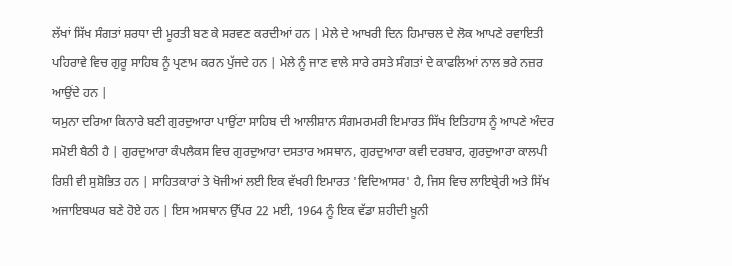ਲੱਖਾਂ ਸਿੱਖ ਸੰਗਤਾਂ ਸ਼ਰਧਾ ਦੀ ਮੂਰਤੀ ਬਣ ਕੇ ਸਰਵਣ ਕਰਦੀਆਂ ਹਨ | ਮੇਲੇ ਦੇ ਆਖਰੀ ਦਿਨ ਹਿਮਾਚਲ ਦੇ ਲੋਕ ਆਪਣੇ ਰਵਾਇਤੀ ਪਹਿਰਾਵੇ ਵਿਚ ਗੁਰੂ ਸਾਹਿਬ ਨੂੰ ਪ੍ਰਣਾਮ ਕਰਨ ਪੁੱਜਦੇ ਹਨ | ਮੇਲੇ ਨੂੰ ਜਾਣ ਵਾਲੇ ਸਾਰੇ ਰਸਤੇ ਸੰਗਤਾਂ ਦੇ ਕਾਫਲਿਆਂ ਨਾਲ ਭਰੇ ਨਜ਼ਰ ਆਉਂਦੇ ਹਨ |
ਯਮੁਨਾ ਦਰਿਆ ਕਿਨਾਰੇ ਬਣੀ ਗੁਰਦੁਆਰਾ ਪਾਉਂਟਾ ਸਾਹਿਬ ਦੀ ਆਲੀਸ਼ਾਨ ਸੰਗਮਰਮਰੀ ਇਮਾਰਤ ਸਿੱਖ ਇਤਿਹਾਸ ਨੂੰ ਆਪਣੇ ਅੰਦਰ ਸਮੋਈ ਬੈਠੀ ਹੈ | ਗੁਰਦੁਆਰਾ ਕੰਪਲੈਕਸ ਵਿਚ ਗੁਰਦੁਆਰਾ ਦਸਤਾਰ ਅਸਥਾਨ, ਗੁਰਦੁਆਰਾ ਕਵੀ ਦਰਬਾਰ, ਗੁਰਦੁਆਰਾ ਕਾਲਪੀ ਰਿਸ਼ੀ ਵੀ ਸੁਸ਼ੋਭਿਤ ਹਨ | ਸਾਹਿਤਕਾਰਾਂ ਤੇ ਖੋਜੀਆਂ ਲਈ ਇਕ ਵੱਖਰੀ ਇਮਾਰਤ 'ਵਿਦਿਆਸਰ' ਹੈ, ਜਿਸ ਵਿਚ ਲਾਇਬ੍ਰੇਰੀ ਅਤੇ ਸਿੱਖ ਅਜਾਇਬਘਰ ਬਣੇ ਹੋਏ ਹਨ | ਇਸ ਅਸਥਾਨ ਉੱਪਰ 22 ਮਈ, 1964 ਨੂੰ ਇਕ ਵੱਡਾ ਸ਼ਹੀਦੀ ਖ਼ੂਨੀ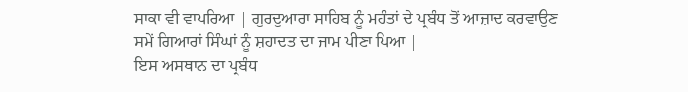ਸਾਕਾ ਵੀ ਵਾਪਰਿਆ | ਗੁਰਦੁਆਰਾ ਸਾਹਿਬ ਨੂੰ ਮਹੰਤਾਂ ਦੇ ਪ੍ਰਬੰਧ ਤੋਂ ਆਜ਼ਾਦ ਕਰਵਾਉਣ ਸਮੇਂ ਗਿਆਰਾਂ ਸਿੰਘਾਂ ਨੂੰ ਸ਼ਹਾਦਤ ਦਾ ਜਾਮ ਪੀਣਾ ਪਿਆ |
ਇਸ ਅਸਥਾਨ ਦਾ ਪ੍ਰਬੰਧ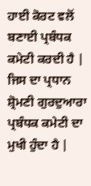ਹਾਈ ਕੋਰਟ ਵਲੋਂ ਬਣਾਈ ਪ੍ਰਬੰਧਕ ਕਮੇਟੀ ਕਰਦੀ ਹੈ | ਜਿਸ ਦਾ ਪ੍ਰਧਾਨ ਸ਼੍ਰੋਮਣੀ ਗੁਰਦੁਆਰਾ ਪ੍ਰਬੰਧਕ ਕਮੇਟੀ ਦਾ ਮੁਖੀ ਹੁੰਦਾ ਹੈ |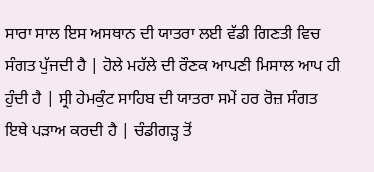ਸਾਰਾ ਸਾਲ ਇਸ ਅਸਥਾਨ ਦੀ ਯਾਤਰਾ ਲਈ ਵੱਡੀ ਗਿਣਤੀ ਵਿਚ ਸੰਗਤ ਪੁੱਜਦੀ ਹੈ | ਹੋਲੇ ਮਹੱਲੇ ਦੀ ਰੌਣਕ ਆਪਣੀ ਮਿਸਾਲ ਆਪ ਹੀ ਹੁੰਦੀ ਹੈ | ਸ੍ਰੀ ਹੇਮਕੁੰਟ ਸਾਹਿਬ ਦੀ ਯਾਤਰਾ ਸਮੇਂ ਹਰ ਰੋਜ਼ ਸੰਗਤ ਇਥੇ ਪੜਾਅ ਕਰਦੀ ਹੈ | ਚੰਡੀਗੜ੍ਹ ਤੋਂ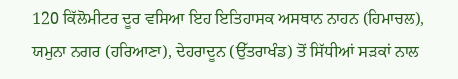120 ਕਿੱਲੋਮੀਟਰ ਦੂਰ ਵਸਿਆ ਇਹ ਇਤਿਹਾਸਕ ਅਸਥਾਨ ਨਾਹਨ (ਹਿਮਾਚਲ), ਯਮੁਨਾ ਨਗਰ (ਹਰਿਆਣਾ), ਦੇਹਰਾਦੂਨ (ਉੱਤਰਾਖੰਡ) ਤੋਂ ਸਿੱਧੀਆਂ ਸੜਕਾਂ ਨਾਲ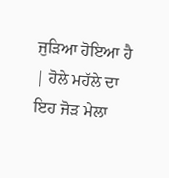ਜੁੜਿਆ ਹੋਇਆ ਹੈ | ਹੋਲੇ ਮਹੱਲੇ ਦਾ ਇਹ ਜੋੜ ਮੇਲਾ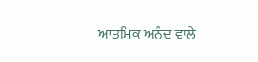ਆਤਮਿਕ ਅਨੰਦ ਵਾਲੇ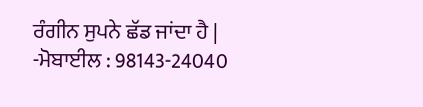ਰੰਗੀਨ ਸੁਪਨੇ ਛੱਡ ਜਾਂਦਾ ਹੈ |
-ਮੋਬਾਈਲ : 98143-24040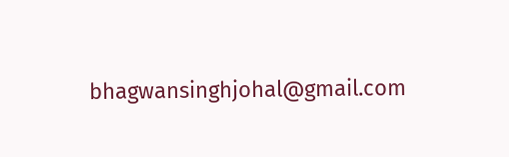bhagwansinghjohal@gmail.com